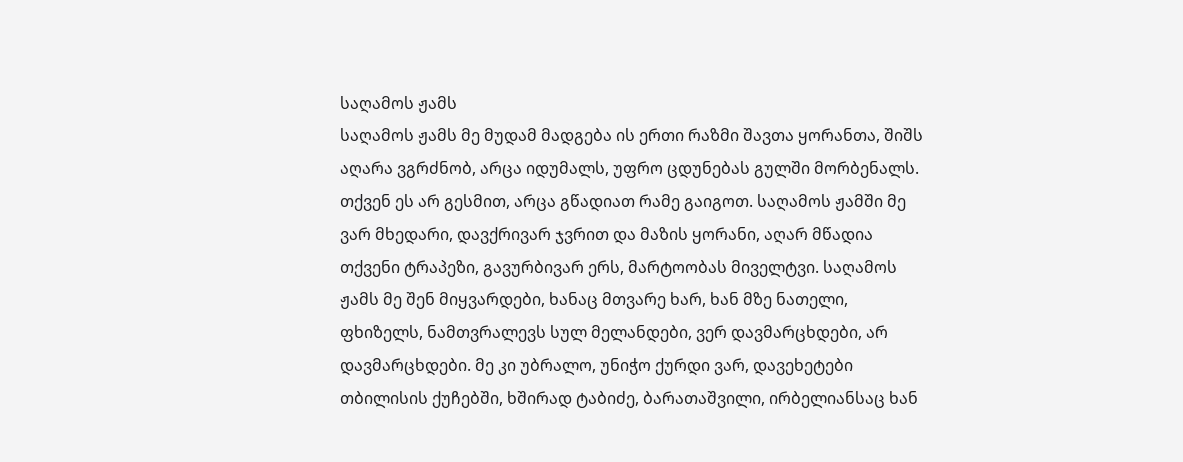საღამოს ჟამს
საღამოს ჟამს მე მუდამ მადგება ის ერთი რაზმი შავთა ყორანთა, შიშს აღარა ვგრძნობ, არცა იდუმალს, უფრო ცდუნებას გულში მორბენალს. თქვენ ეს არ გესმით, არცა გწადიათ რამე გაიგოთ. საღამოს ჟამში მე ვარ მხედარი, დავქრივარ ჯვრით და მაზის ყორანი, აღარ მწადია თქვენი ტრაპეზი, გავურბივარ ერს, მარტოობას მიველტვი. საღამოს ჟამს მე შენ მიყვარდები, ხანაც მთვარე ხარ, ხან მზე ნათელი, ფხიზელს, ნამთვრალევს სულ მელანდები, ვერ დავმარცხდები, არ დავმარცხდები. მე კი უბრალო, უნიჭო ქურდი ვარ, დავეხეტები თბილისის ქუჩებში, ხშირად ტაბიძე, ბარათაშვილი, ირბელიანსაც ხან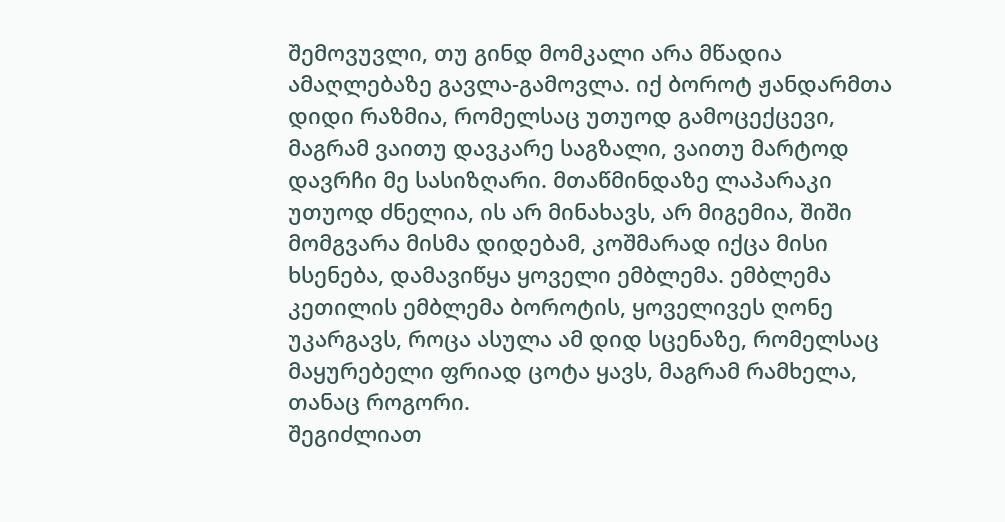შემოვუვლი, თუ გინდ მომკალი არა მწადია ამაღლებაზე გავლა-გამოვლა. იქ ბოროტ ჟანდარმთა დიდი რაზმია, რომელსაც უთუოდ გამოცექცევი, მაგრამ ვაითუ დავკარე საგზალი, ვაითუ მარტოდ დავრჩი მე სასიზღარი. მთაწმინდაზე ლაპარაკი უთუოდ ძნელია, ის არ მინახავს, არ მიგემია, შიში მომგვარა მისმა დიდებამ, კოშმარად იქცა მისი ხსენება, დამავიწყა ყოველი ემბლემა. ემბლემა კეთილის ემბლემა ბოროტის, ყოველივეს ღონე უკარგავს, როცა ასულა ამ დიდ სცენაზე, რომელსაც მაყურებელი ფრიად ცოტა ყავს, მაგრამ რამხელა, თანაც როგორი.
შეგიძლიათ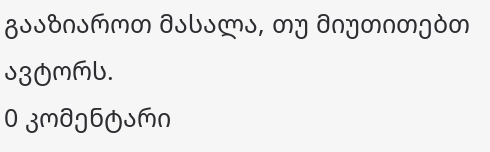გააზიაროთ მასალა, თუ მიუთითებთ ავტორს.
0 კომენტარი